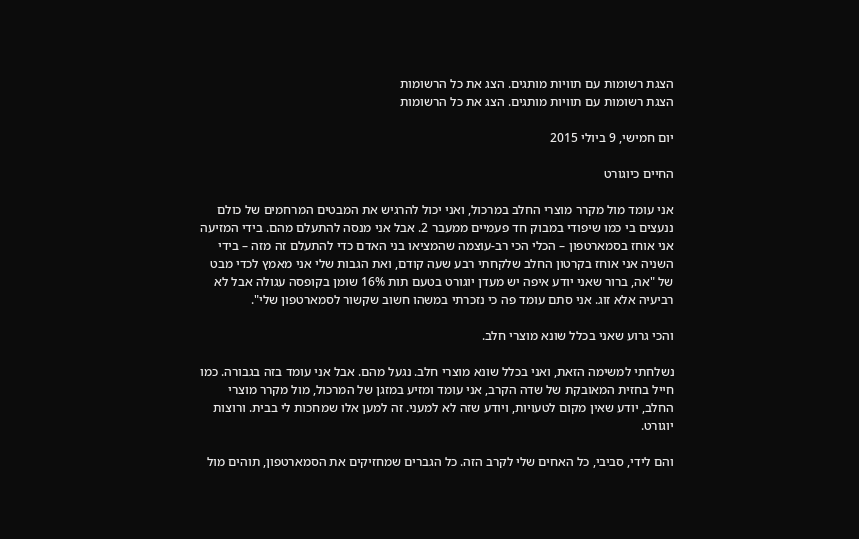הצגת רשומות עם תוויות מותגים. הצג את כל הרשומות
הצגת רשומות עם תוויות מותגים. הצג את כל הרשומות

יום חמישי, 9 ביולי 2015

החיים כיוגורט

אני עומד מול מקרר מוצרי החלב במרכול, ואני יכול להרגיש את המבטים המרחמים של כולם ננעצים בי כמו שיפודי במבוק חד פעמיים ממעבר 2. אבל אני מנסה להתעלם מהם. בידי המזיעה אני אוחז בסמארטפון – הכלי הכי רב-עוצמה שהמציאו בני האדם כדי להתעלם זה מזה – בידי השניה אני אוחז בקרטון החלב שלקחתי רבע שעה קודם, ואת הגבות שלי אני מאמץ לכדי מבט של "אה, ברור שאני יודע איפה יש מעדן יוגורט בטעם תות 16% שומן בקופסה עגולה אבל לא רביעיה אלא זוג. אני סתם עומד פה כי נזכרתי במשהו חשוב שקשור לסמארטפון שלי".

והכי גרוע שאני בכלל שונא מוצרי חלב.

נשלחתי למשימה הזאת, ואני בכלל שונא מוצרי חלב. נגעל מהם. אבל אני עומד בזה בגבורה. כמו חייל בחזית המאובקת של שדה הקרב, אני עומד ומזיע במזגן של המרכול, מול מקרר מוצרי החלב, יודע שאין מקום לטעויות, ויודע שזה לא למעני. זה למען אלו שמחכות לי בבית. ורוצות יוגורט.

והם לידי, סביבי, כל האחים שלי לקרב הזה. כל הגברים שמחזיקים את הסמארטפון, תוהים מול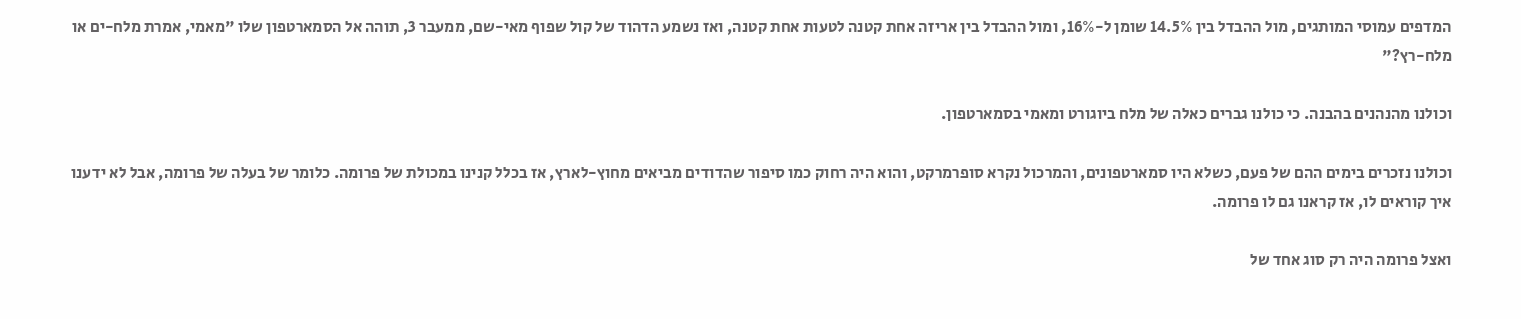המדפים עמוסי המותגים, מול ההבדל בין 14.5% שומן ל-16%, ומול ההבדל בין אריזה אחת קטנה לטעות אחת קטנה, ואז נשמע הדהוד של קול שפוף מאי-שם, ממעבר 3, תוהה אל הסמארטפון שלו "מאמי, אמרת מלח-ים או מלח-רץ?"

וכולנו מהנהנים בהבנה. כי כולנו גברים כאלה של מלח ביוגורט ומאמי בסמארטפון.

וכולנו נזכרים בימים ההם של פעם, כשלא היו סמארטפונים, והמרכול נקרא סופרמרקט, והוא היה רחוק כמו סיפור שהדודים מביאים מחוץ-לארץ, אז בכלל קנינו במכולת של פרומה. כלומר של בעלה של פרומה, אבל לא ידענו איך קוראים לו, אז קראנו גם לו פרומה.

ואצל פרומה היה רק סוג אחד של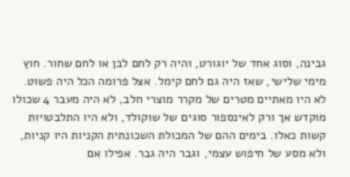גבינה, וסוג אחד של יוגורט, והיה רק לחם לבן או לחם שחור. חוץ מימי שלישי, שאז היה גם לחם קימל. אצל פרומה הכל היה פשוט. לא היו מאתיים מטרים של מקרר מוצרי חלב, לא היה מעבר 4 שכולו מוקדש אך ורק לאינספור סוגים של שוקולד, ולא היו התלבטויות קשות כאלו. בימים ההם של המכולת השכונתית הקניות היו קניות, ולא מסע של חיפוש עצמי, וגבר היה גבר. אפילו אם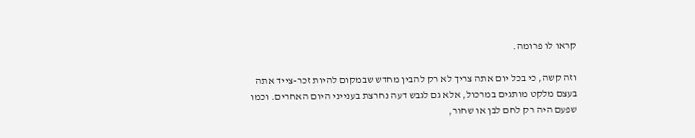קראו לו פרומה.

וזה קשה, כי בכל יום אתה צריך לא רק להבין מחדש שבמקום להיות זכר-צייד אתה בעצם מלקט מותגים במרכול, אלא גם לגבש דעה נחרצת בענייני היום האחרים. וכמו שפעם היה רק לחם לבן או שחור,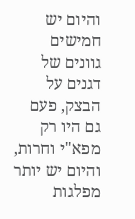והיום יש חמישים גוונים של דגנים על הבצק, פעם גם היו רק מפא"י וחרות, והיום יש יותר מפלגות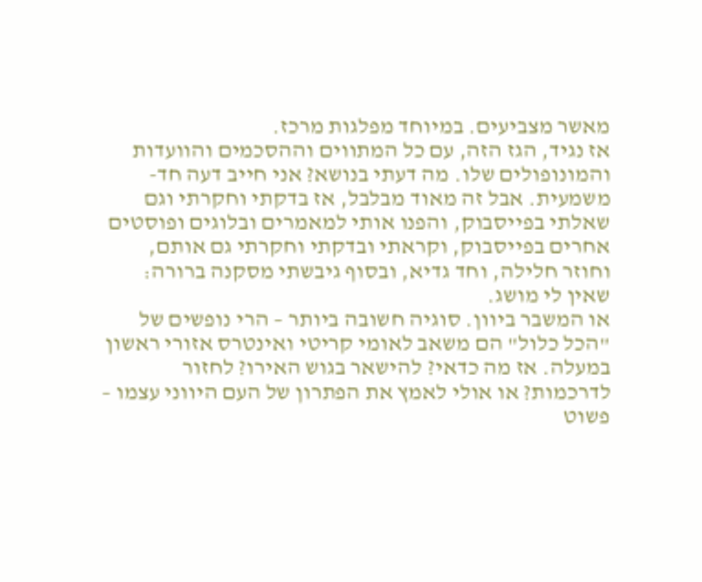מאשר מצביעים. במיוחד מפלגות מרכז.
אז נגיד, הגז הזה, עם כל המתווים וההסכמים והוועדות והמונופולים שלו. מה דעתי בנושא? אני חייב דעה חד-משמעית. אבל זה מאוד מבלבל, אז בדקתי וחקרתי וגם שאלתי בפייסבוק, והפנו אותי למאמרים ובלוגים ופוסטים אחרים בפייסבוק, וקראתי ובדקתי וחקרתי גם אותם, וחוזר חלילה, וחד גדיא, ובסוף גיבשתי מסקנה ברורה: שאין לי מושג.
או המשבר ביוון. סוגיה חשובה ביותר – הרי נופשים של "הכל כלול" הם משאב לאומי קריטי ואינטרס אזורי ראשון במעלה. אז מה כדאי? להישאר בגוש האירו? לחזור לדרכמות? או אולי לאמץ את הפתרון של העם היווני עצמו – פשוט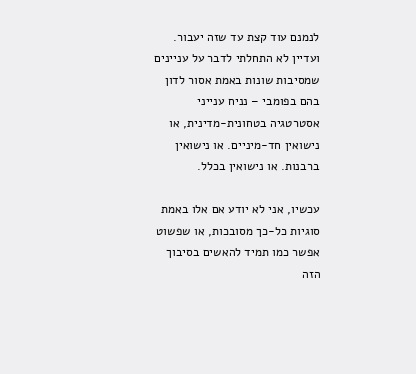לנמנם עוד קצת עד שזה יעבור.
ועדיין לא התחלתי לדבר על עניינים שמסיבות שונות באמת אסור לדון בהם בפומבי – נניח ענייני אסטרטגיה בטחונית-מדינית, או נישואין חד-מיניים. או נישואין ברבנות. או נישואין בכלל.

עכשיו, אני לא יודע אם אלו באמת סוגיות כל-כך מסובכות, או שפשוט אפשר כמו תמיד להאשים בסיבוך הזה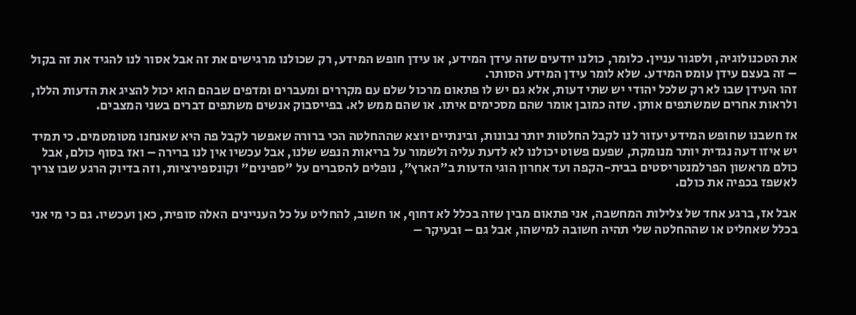את הטכנולוגיה, ולסגור עניין. כלומר, כולנו יודעים שזה עידן המידע, או עידן חופש המידע, רק שכולנו מרגישים את זה אבל אסור לנו להגיד את זה בקול – זה בעצם עידן עומס המידע. שלא לומר עידן המידע הסותר.
זהו העידן שבו לא רק שלכל יהודי יש שתי דעות, אלא גם יש לו פתאום מרכול שלם עם מקררים ומעברים ומדפים שבהם הוא יכול להציג את הדעות הללו, ולראות אחרים שמשתפים אותן. שזה כמובן אומר שהם מסכימים איתו. או שהם ממש לא. בפייסבוק אנשים משתפים דברים בשני המצבים.

אז חשבנו שחופש המידע יעזור לנו לקבל החלטות יותר נבונות, ובינתיים יוצא שההחלטה הכי ברורה שאפשר לקבל פה היא שאנחנו מטומטמים. כי תמיד יש איזו דעה נגדית יותר מנומקת, שפעם פשוט יכולנו לא לדעת עליה ולשמור על בריאות הנפש שלנו, אבל עכשיו אין לנו ברירה – ואז בסוף כולם, אבל כולם מראשון הפרלמנטריסטים בבית-הקפה ועד אחרון הוגי הדעות ב"הארץ", נופלים להסברים על "ספינים" וקונספירציות, וזה בדיוק הרגע שבו צריך לאשפז בכפיה את כולם.

אבל אז, ברגע אחד של צלילות המחשבה, אני פתאום מבין שזה בכלל לא דחוף, או חשוב, להחליט על כל העניינים האלה סופית, כאן ועכשיו. גם כי מי אני בכלל שאחליט או שההחלטה שלי תהיה חשובה למישהו, אבל גם – ובעיקר –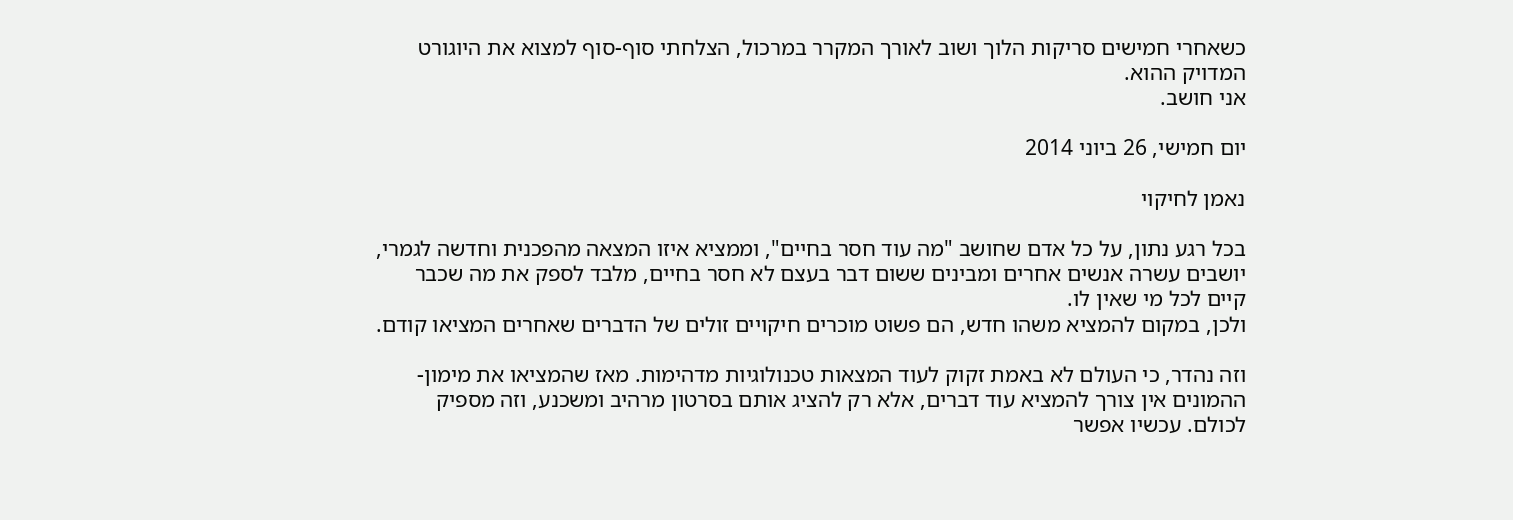כשאחרי חמישים סריקות הלוך ושוב לאורך המקרר במרכול, הצלחתי סוף-סוף למצוא את היוגורט המדויק ההוא.
אני חושב.

יום חמישי, 26 ביוני 2014

נאמן לחיקוי

בכל רגע נתון, על כל אדם שחושב "מה עוד חסר בחיים", וממציא איזו המצאה מהפכנית וחדשה לגמרי, יושבים עשרה אנשים אחרים ומבינים ששום דבר בעצם לא חסר בחיים, מלבד לספק את מה שכבר קיים לכל מי שאין לו.
ולכן, במקום להמציא משהו חדש, הם פשוט מוכרים חיקויים זולים של הדברים שאחרים המציאו קודם.

וזה נהדר, כי העולם לא באמת זקוק לעוד המצאות טכנולוגיות מדהימות. מאז שהמציאו את מימון-ההמונים אין צורך להמציא עוד דברים, אלא רק להציג אותם בסרטון מרהיב ומשכנע, וזה מספיק לכולם. עכשיו אפשר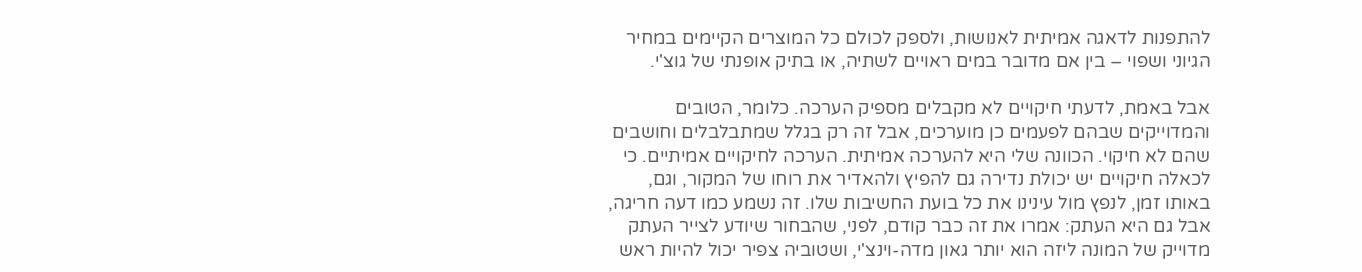להתפנות לדאגה אמיתית לאנושות, ולספק לכולם כל המוצרים הקיימים במחיר הגיוני ושפוי – בין אם מדובר במים ראויים לשתיה, או בתיק אופנתי של גוצ'י.

אבל באמת, לדעתי חיקויים לא מקבלים מספיק הערכה. כלומר, הטובים והמדוייקים שבהם לפעמים כן מוערכים, אבל זה רק בגלל שמתבלבלים וחושבים שהם לא חיקוי. הכוונה שלי היא להערכה אמיתית. הערכה לחיקויים אמיתיים. כי לכאלה חיקויים יש יכולת נדירה גם להפיץ ולהאדיר את רוחו של המקור, וגם, באותו זמן, לנפץ מול עינינו את כל בועת החשיבות שלו. זה נשמע כמו דעה חריגה, אבל גם היא העתק: אמרו את זה כבר קודם, לפני, שהבחור שיודע לצייר העתק מדוייק של המונה ליזה הוא יותר גאון מדה-וינצ'י, ושטוביה צפיר יכול להיות ראש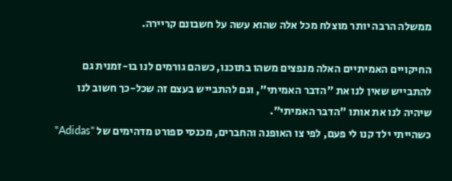ממשלה הרבה יותר מוצלח מכל אלה שהוא עשה על חשבונם קריירה.

החיקויים האמיתיים האלה מנפצים משהו בתוכנו, כשהם גורמים לנו בו-זמנית גם להתבייש שאין לנו את "הדבר האמיתי", וגם להתבייש בעצם זה שכל-כך חשוב לנו שיהיה לנו את אותו "הדבר האמיתי".
כשהייתי ילד קנו לי פעם, לפי צו האופנה והחברים, מכנסי ספורט מדהימים של "Adidas"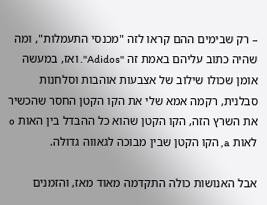– רק שבימים ההם קראו לזה "מכנסי התעמלות", ומה שהיה כתוב עליהם באמת זה "Adidos". ואז, במעשה אומן שכולו שילוב של אצבעות אוהבות וסלחנות סבלנית, רקמה אמא שלי את הקו הקטן החסר שהכשיר את השרץ הזה, הקו הקטן שהוא כל ההבדל בין האות o לאות a, הקו הקטן שבין מבוכה לגאווה גדולה.

אבל האנושות כולה התקדמה מאוד מאז, והזמנים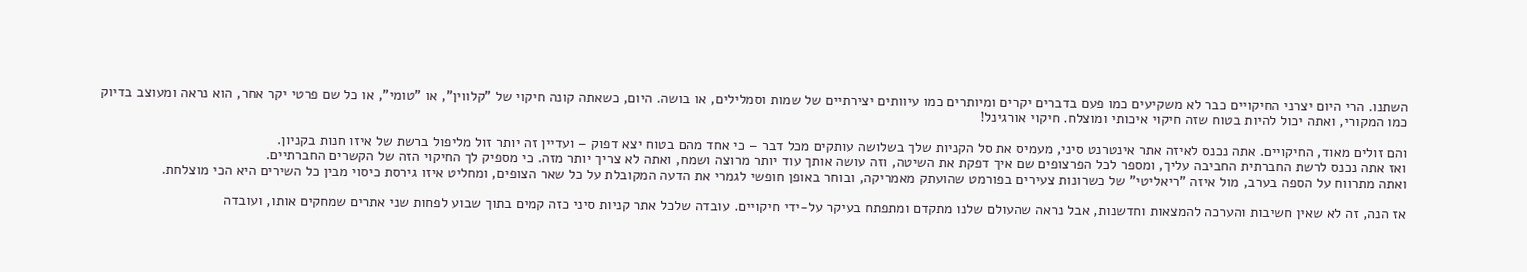השתנו. הרי היום יצרני החיקויים כבר לא משקיעים כמו פעם בדברים יקרים ומיותרים כמו עיוותים יצירתיים של שמות וסמלילים, או בושה. היום, כשאתה קונה חיקוי של "קלווין", או "טומי", או כל שם פרטי יקר אחר, הוא נראה ומעוצב בדיוק כמו המקורי, ואתה יכול להיות בטוח שזה חיקוי איכותי ומוצלח. חיקוי אורגינל!

והם זולים מאוד, החיקויים. אתה נכנס לאיזה אתר אינטרנט סיני, מעמיס את סל הקניות שלך בשלושה עותקים מכל דבר – כי אחד מהם בטוח יצא דפוק – ועדיין זה יותר זול מליפול ברשת של איזו חנות בקניון.
ואז אתה נכנס לרשת החברתית החביבה עליך, ומספר לכל הפרצופים שם איך דפקת את השיטה, וזה עושה אותך עוד יותר מרוצה ושמח, ואתה לא צריך יותר מזה. כי מספיק לך החיקוי הזה של הקשרים החברתיים.
ואתה מתרווח על הספה בערב, מול איזה "ריאליטי" של כשרונות צעירים בפורמט שהועתק מאמריקה, ובוחר באופן חופשי לגמרי את הדעה המקובלת על כל שאר הצופים, ומחליט איזו גירסת כיסוי מבין כל השירים היא הכי מוצלחת.

אז הנה, זה לא שאין חשיבות והערכה להמצאות וחדשנות, אבל נראה שהעולם שלנו מתקדם ומתפתח בעיקר על-ידי חיקויים. עובדה שלכל אתר קניות סיני כזה קמים בתוך שבוע לפחות שני אתרים שמחקים אותו, ועובדה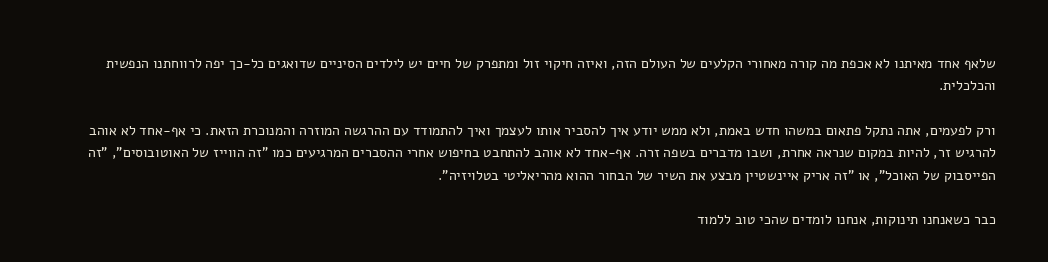שלאף אחד מאיתנו לא אכפת מה קורה מאחורי הקלעים של העולם הזה, ואיזה חיקוי זול ומתפרק של חיים יש לילדים הסיניים שדואגים כל-כך יפה לרווחתנו הנפשית והכלכלית.

ורק לפעמים, אתה נתקל פתאום במשהו חדש באמת, ולא ממש יודע איך להסביר אותו לעצמך ואיך להתמודד עם ההרגשה המוזרה והמנוכרת הזאת. כי אף-אחד לא אוהב להרגיש זר, להיות במקום שנראה אחרת, ושבו מדברים בשפה זרה. אף-אחד לא אוהב להתחבט בחיפוש אחרי ההסברים המרגיעים כמו "זה הווייז של האוטובוסים", "זה הפייסבוק של האוכל", או "זה אריק איינשטיין מבצע את השיר של הבחור ההוא מהריאליטי בטלויזיה".

כבר כשאנחנו תינוקות, אנחנו לומדים שהכי טוב ללמוד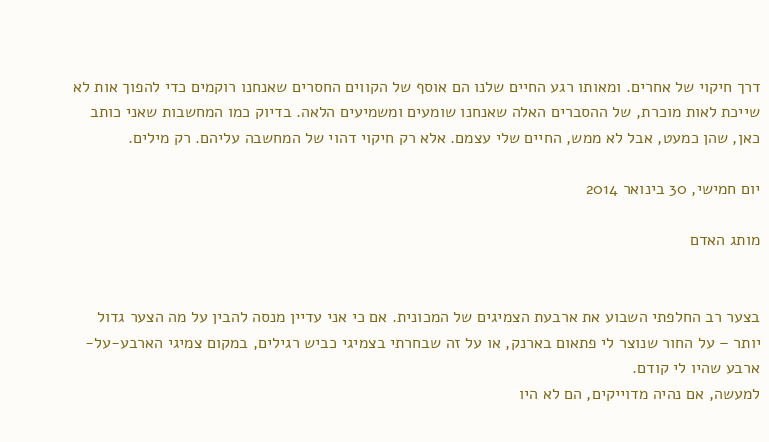דרך חיקוי של אחרים. ומאותו רגע החיים שלנו הם אוסף של הקווים החסרים שאנחנו רוקמים כדי להפוך אות לא שייכת לאות מוכרת, של ההסברים האלה שאנחנו שומעים ומשמיעים הלאה. בדיוק כמו המחשבות שאני כותב כאן, שהן כמעט, אבל לא ממש, החיים שלי עצמם. אלא רק חיקוי דהוי של המחשבה עליהם. רק מילים.

יום חמישי, 30 בינואר 2014

מותג האדם


בצער רב החלפתי השבוע את ארבעת הצמיגים של המכונית. אם כי אני עדיין מנסה להבין על מה הצער גדול יותר – על החור שנוצר לי פתאום בארנק, או על זה שבחרתי בצמיגי כביש רגילים, במקום צמיגי הארבע-על-ארבע שהיו לי קודם.
למעשה, אם נהיה מדוייקים, הם לא היו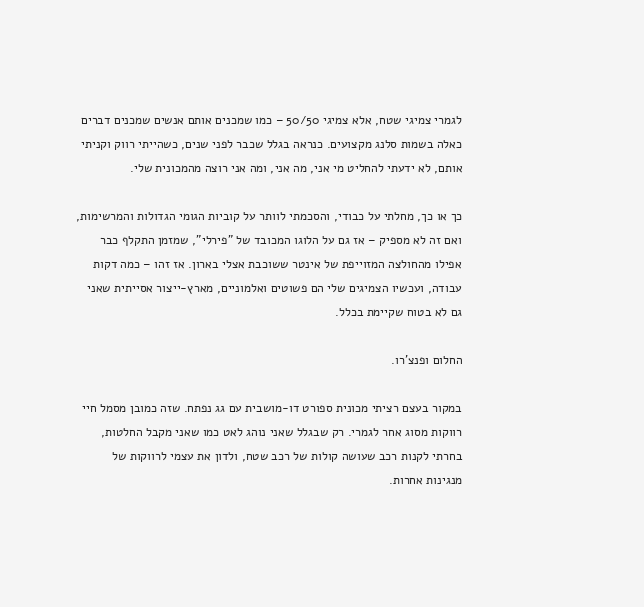לגמרי צמיגי שטח, אלא צמיגי 50/50 – כמו שמכנים אותם אנשים שמכנים דברים כאלה בשמות סלנג מקצועים. כנראה בגלל שכבר לפני שנים, כשהייתי רווק וקניתי אותם, לא ידעתי להחליט מי אני, מה אני, ומה אני רוצה מהמכונית שלי.

כך או כך, מחלתי על כבודי, והסכמתי לוותר על קוביות הגומי הגדולות והמרשימות, ואם זה לא מספיק – אז גם על הלוגו המכובד של "פירלי", שמזמן התקלף כבר אפילו מהחולצה המזוייפת של אינטר ששוכבת אצלי בארון. אז זהו – כמה דקות עבודה, ועכשיו הצמיגים שלי הם פשוטים ואלמוניים, מארץ-ייצור אסייתית שאני גם לא בטוח שקיימת בכלל.

החלום ופנצ'רו.

במקור בעצם רציתי מכונית ספורט דו-מושבית עם גג נפתח. שזה כמובן מסמל חיי רווקות מסוג אחר לגמרי. רק שבגלל שאני נוהג לאט כמו שאני מקבל החלטות, בחרתי לקנות רכב שעושה קולות של רכב שטח, ולדון את עצמי לרווקות של מנגינות אחרות.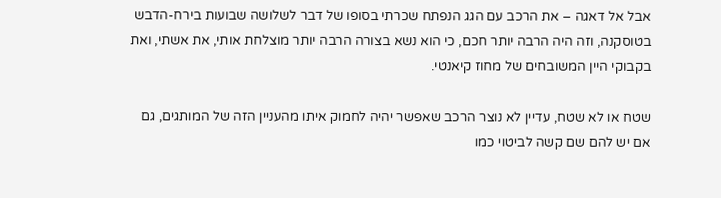אבל אל דאגה – את הרכב עם הגג הנפתח שכרתי בסופו של דבר לשלושה שבועות בירח-הדבש בטוסקנה, וזה היה הרבה יותר חכם, כי הוא נשא בצורה הרבה יותר מוצלחת אותי, את אשתי, ואת בקבוקי היין המשובחים של מחוז קיאנטי.

שטח או לא שטח, עדיין לא נוצר הרכב שאפשר יהיה לחמוק איתו מהעניין הזה של המותגים, גם אם יש להם שם קשה לביטוי כמו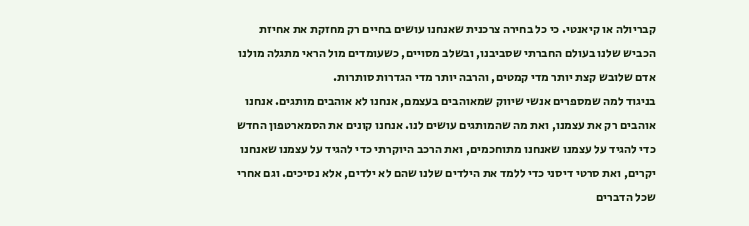קבריולה או קיאנטי. כי כל בחירה צרכנית שאנחנו עושים בחיים רק מחזקת את אחיזת הכביש שלנו בעולם החברתי שסביבנו, ובשלב מסויים, כשעומדים מול הראי מתגלה מולנו אדם שלובש קצת יותר מדי קמטים, והרבה יותר מדי הגדרות סותרות.
בניגוד למה שמספרים אנשי שיווק שמאוהבים בעצמם, אנחנו לא אוהבים מותגים. אנחנו אוהבים רק את עצמנו, ואת מה שהמותגים עושים לנו. אנחנו קונים את הסמארטפון החדש כדי להגיד על עצמנו שאנחנו מתוחכמים, ואת הרכב היוקרתי כדי להגיד על עצמנו שאנחנו יקרים, ואת סרטי דיסני כדי ללמד את הילדים שלנו שהם לא ילדים, אלא נסיכים. וגם אחרי שכל הדברים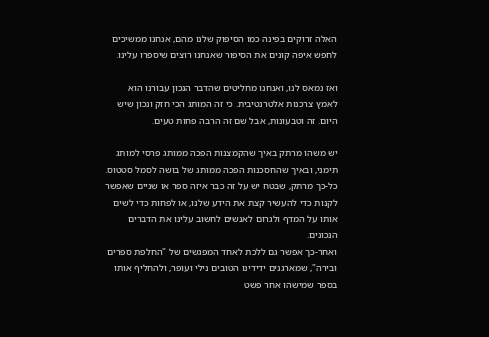האלה זרוקים בפינה כמו הסיפוק שלנו מהם, אנחנו ממשיכים לחפש איפה קונים את הסיפור שאנחנו רוצים שיספרו עלינו.

ואז נמאס לנו, ואנחנו מחליטים שהדבר הנכון עבורנו הוא לאמץ צרכנות אלטרנטיבית. כי זה המותג הכי חזק ונכון שיש היום. זה וטבעונות, אבל שם זה הרבה פחות טעים.

יש משהו מרתק באיך שהקמצנות הפכה ממותג פרסי למותג תימני, ובאיך שהחסכנות הפכה ממותג של בושה לסמל סטטוס. כל-כך מרתק, שבטח יש על זה כבר איזה ספר או שניים שאפשר לקנות כדי להעשיר קצת את הידע שלנו, או לפחות כדי לשים אותו על המדף ולגרום לאנשים לחשוב עלינו את הדברים הנכונים.
ואחר-כך אפשר גם ללכת לאחד המפגשים של "החלפת ספרים ובירה", שמארגנים ידידינו הטובים נילי ועופר, ולהחליף אותו בספר שמישהו אחר פשט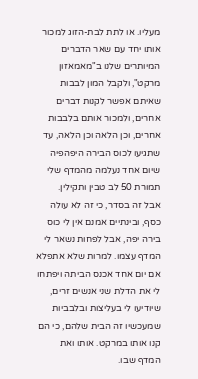מעליו. או לתת לבת-הזוג למכור אותו יחד עם שאר הדברים המיותרים שלנו ב"מאמאזון מרקט", ולקבל המון לבבות שאיתם אפשר לקנות דברים אחרים, ולמכור אותם בלבבות אחרים, וכן הלאה וכן הלאה, עד שתגיעו לכוס הבירה היפהפיה שיום אחד נעלמה מהמדף שלי תמורת 50 לב טבין ותקילין.
אבל זה בסדר, כי זה לא עולה כסף, ובינתיים אמנם אין לי כוס בירה יפה, אבל לפחות נשאר לי המדף עצמו. למרות שלא אתפלא אם יום אחד אכנס הביתה ויפתחו לי את הדלת שני אנשים זרים, שיודיעו לי בעליצות ובלבביות שמעכשיו זה הבית שלהם, כי הם קנו אותו במרקט. אותו ואת המדף שבו.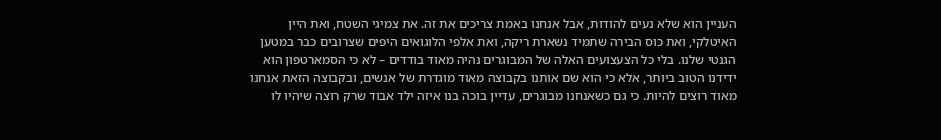העניין הוא שלא נעים להודות, אבל אנחנו באמת צריכים את זה. את צמיגי השטח, ואת היין האיטלקי, ואת כוס הבירה שתמיד נשארת ריקה, ואת אלפי הלוגואים היפים שצרובים כבר במטען הגנטי שלנו. בלי כל הצעצועים האלה של המבוגרים נהיה מאוד בודדים – לא כי הסמארטפון הוא ידידנו הטוב ביותר, אלא כי הוא שם אותנו בקבוצה מאוד מוגדרת של אנשים, ובקבוצה הזאת אנחנו מאוד רוצים להיות. כי גם כשאנחנו מבוגרים, עדיין בוכה בנו איזה ילד אבוד שרק רוצה שיהיו לו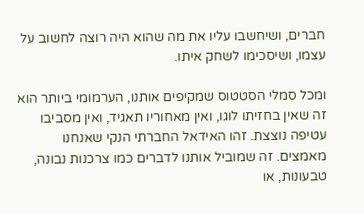חברים, ושיחשבו עליו את מה שהוא היה רוצה לחשוב על עצמו, ושיסכימו לשחק איתו.

ומכל סמלי הסטטוס שמקיפים אותנו, הערמומי ביותר הוא זה שאין בחזיתו לוגו, ואין מאחוריו תאגיד, ואין מסביבו עטיפה נוצצת. זהו האידאל החברתי הנקי שאנחנו מאמצים. זה שמוביל אותנו לדברים כמו צרכנות נבונה, טבעונות, או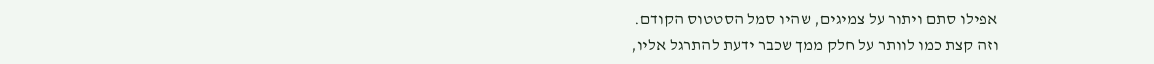אפילו סתם ויתור על צמיגים, שהיו סמל הסטטוס הקודם.
וזה קצת כמו לוותר על חלק ממך שכבר ידעת להתרגל אליו,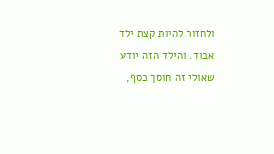ולחזור להיות קצת ילד אבוד. והילד הזה יודע שאולי זה חוסך כסף,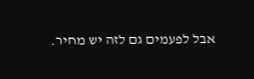אבל לפעמים גם לזה יש מחיר.